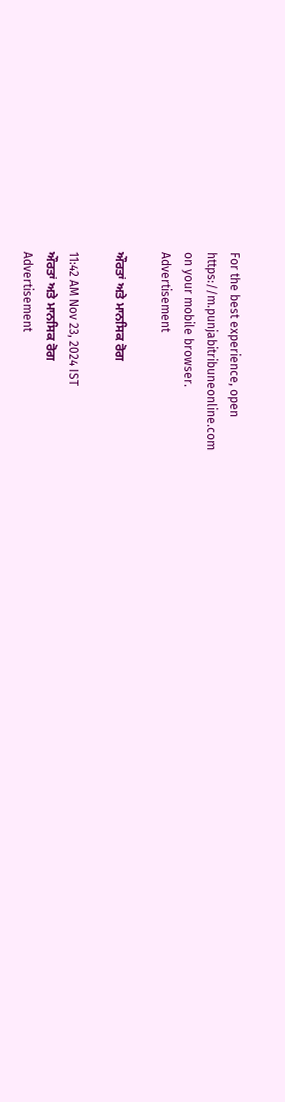For the best experience, open
https://m.punjabitribuneonline.com
on your mobile browser.
Advertisement

ਔਰਤਾਂ ਅਤੇ ਮਾਨਸਿਕ ਰੋਗ

11:42 AM Nov 23, 2024 IST
ਔਰਤਾਂ ਅਤੇ ਮਾਨਸਿਕ ਰੋਗ
Advertisement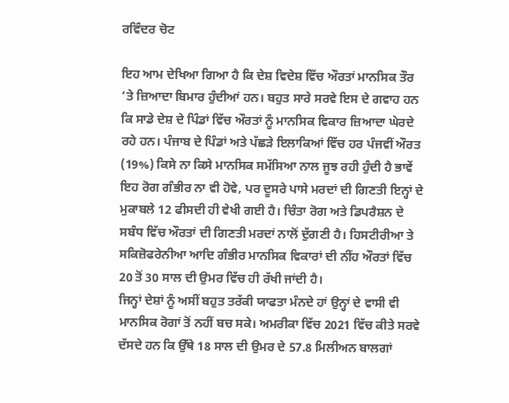ਰਵਿੰਦਰ ਚੋਟ

ਇਹ ਆਮ ਦੇਖਿਆ ਗਿਆ ਹੈ ਕਿ ਦੇਸ਼ ਵਿਦੇਸ਼ ਵਿੱਚ ਔਰਤਾਂ ਮਾਨਸਿਕ ਤੌਰ ’ਤੇ ਜ਼ਿਆਦਾ ਬਿਮਾਰ ਹੁੰਦੀਆਂ ਹਨ। ਬਹੁਤ ਸਾਰੇ ਸਰਵੇ ਇਸ ਦੇ ਗਵਾਹ ਹਨ ਕਿ ਸਾਡੇ ਦੇਸ਼ ਦੇ ਪਿੰਡਾਂ ਵਿੱਚ ਔਰਤਾਂ ਨੂੰ ਮਾਨਸਿਕ ਵਿਕਾਰ ਜ਼ਿਆਦਾ ਘੇਰਦੇ ਰਹੇ ਹਨ। ਪੰਜਾਬ ਦੇ ਪਿੰਡਾਂ ਅਤੇ ਪੱਛੜੇ ਇਲਾਕਿਆਂ ਵਿੱਚ ਹਰ ਪੰਜਵੀਂ ਔਰਤ (19%) ਕਿਸੇ ਨਾ ਕਿਸੇ ਮਾਨਸਿਕ ਸਮੱਸਿਆ ਨਾਲ ਜੂਝ ਰਹੀ ਹੁੰਦੀ ਹੈ ਭਾਵੇਂ ਇਹ ਰੋਗ ਗੰਭੀਰ ਨਾ ਵੀ ਹੋਵੇ, ਪਰ ਦੂਸਰੇ ਪਾਸੇ ਮਰਦਾਂ ਦੀ ਗਿਣਤੀ ਇਨ੍ਹਾਂ ਦੇ ਮੁਕਾਬਲੇ 12 ਫੀਸਦੀ ਹੀ ਵੇਖੀ ਗਈ ਹੈ। ਚਿੰਤਾ ਰੋਗ ਅਤੇ ਡਿਪਰੈਸ਼ਨ ਦੇ ਸਬੰਧ ਵਿੱਚ ਔਰਤਾਂ ਦੀ ਗਿਣਤੀ ਮਰਦਾਂ ਨਾਲੋਂ ਦੁੱਗਣੀ ਹੈ। ਹਿਸਟੀਰੀਆ ਤੇ ਸਕਿਜ਼ੋਫਰੇਨੀਆ ਆਦਿ ਗੰਭੀਰ ਮਾਨਸਿਕ ਵਿਕਾਰਾਂ ਦੀ ਨੀਂਹ ਔਰਤਾਂ ਵਿੱਚ 20 ਤੋਂ 30 ਸਾਲ ਦੀ ਉਮਰ ਵਿੱਚ ਹੀ ਰੱਖੀ ਜਾਂਦੀ ਹੈ।
ਜਿਨ੍ਹਾਂ ਦੇਸ਼ਾਂ ਨੂੰ ਅਸੀਂ ਬਹੁਤ ਤਰੱਕੀ ਯਾਫਤਾ ਮੰਨਦੇ ਹਾਂ ਉਨ੍ਹਾਂ ਦੇ ਵਾਸੀ ਵੀ ਮਾਨਸਿਕ ਰੋਗਾਂ ਤੋਂ ਨਹੀਂ ਬਚ ਸਕੇ। ਅਮਰੀਕਾ ਵਿੱਚ 2021 ਵਿੱਚ ਕੀਤੇ ਸਰਵੇ ਦੱਸਦੇ ਹਨ ਕਿ ਉੱਥੇ 18 ਸਾਲ ਦੀ ਉਮਰ ਦੇ 57.8 ਮਿਲੀਅਨ ਬਾਲਗਾਂ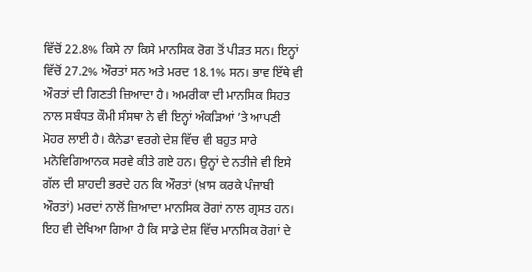ਵਿੱਚੋਂ 22.8% ਕਿਸੇ ਨਾ ਕਿਸੇ ਮਾਨਸਿਕ ਰੋਗ ਤੋਂ ਪੀੜਤ ਸਨ। ਇਨ੍ਹਾਂ ਵਿੱਚੋਂ 27.2% ਔਰਤਾਂ ਸਨ ਅਤੇ ਮਰਦ 18.1% ਸਨ। ਭਾਵ ਇੱਥੇ ਵੀ ਔਰਤਾਂ ਦੀ ਗਿਣਤੀ ਜ਼ਿਆਦਾ ਹੈ। ਅਮਰੀਕਾ ਦੀ ਮਾਨਸਿਕ ਸਿਹਤ ਨਾਲ ਸਬੰਧਤ ਕੌਮੀ ਸੰਸਥਾ ਨੇ ਵੀ ਇਨ੍ਹਾਂ ਅੰਕੜਿਆਂ ’ਤੇ ਆਪਣੀ ਮੋਹਰ ਲਾਈ ਹੈ। ਕੈਨੇਡਾ ਵਰਗੇ ਦੇਸ਼ ਵਿੱਚ ਵੀ ਬਹੁਤ ਸਾਰੇ ਮਨੋਵਿਗਿਆਨਕ ਸਰਵੇ ਕੀਤੇ ਗਏ ਹਨ। ਉਨ੍ਹਾਂ ਦੇ ਨਤੀਜੇ ਵੀ ਇਸੇ ਗੱਲ ਦੀ ਸ਼ਾਹਦੀ ਭਰਦੇ ਹਨ ਕਿ ਔਰਤਾਂ (ਖ਼ਾਸ ਕਰਕੇ ਪੰਜਾਬੀ ਔਰਤਾਂ) ਮਰਦਾਂ ਨਾਲੋਂ ਜ਼ਿਆਦਾ ਮਾਨਸਿਕ ਰੋਗਾਂ ਨਾਲ ਗ੍ਰਸਤ ਹਨ। ਇਹ ਵੀ ਦੇਖਿਆ ਗਿਆ ਹੈ ਕਿ ਸਾਡੇ ਦੇਸ਼ ਵਿੱਚ ਮਾਨਸਿਕ ਰੋਗਾਂ ਦੇ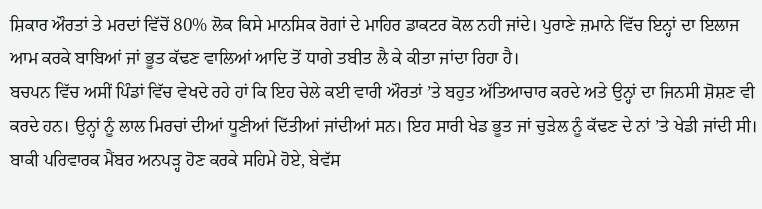ਸ਼ਿਕਾਰ ਔਰਤਾਂ ਤੇ ਮਰਦਾਂ ਵਿੱਚੋਂ 80% ਲੋਕ ਕਿਸੇ ਮਾਨਸਿਕ ਰੋਗਾਂ ਦੇ ਮਾਹਿਰ ਡਾਕਟਰ ਕੋਲ ਨਹੀ ਜਾਂਦੇ। ਪੁਰਾਣੇ ਜ਼ਮਾਨੇ ਵਿੱਚ ਇਨ੍ਹਾਂ ਦਾ ਇਲਾਜ ਆਮ ਕਰਕੇ ਬਾਬਿਆਂ ਜਾਂ ਭੂਤ ਕੱਢਣ ਵਾਲਿਆਂ ਆਦਿ ਤੋਂ ਧਾਗੇ ਤਬੀਤ ਲੈ ਕੇ ਕੀਤਾ ਜਾਂਦਾ ਰਿਹਾ ਹੈ।
ਬਚਪਨ ਵਿੱਚ ਅਸੀਂ ਪਿੰਡਾਂ ਵਿੱਚ ਵੇਖਦੇ ਰਹੇ ਹਾਂ ਕਿ ਇਹ ਚੇਲੇ ਕਈ ਵਾਰੀ ਔਰਤਾਂ ’ਤੇ ਬਹੁਤ ਅੱਤਿਆਚਾਰ ਕਰਦੇ ਅਤੇ ਉਨ੍ਹਾਂ ਦਾ ਜਿਨਸੀ ਸ਼ੋਸ਼ਣ ਵੀ ਕਰਦੇ ਹਨ। ਉਨ੍ਹਾਂ ਨੂੰ ਲਾਲ ਮਿਰਚਾਂ ਦੀਆਂ ਧੂਣੀਆਂ ਦਿੱਤੀਆਂ ਜਾਂਦੀਆਂ ਸਨ। ਇਹ ਸਾਰੀ ਖੇਡ ਭੂਤ ਜਾਂ ਚੁੜੇਲ ਨੂੰ ਕੱਢਣ ਦੇ ਨਾਂ ’ਤੇ ਖੇਡੀ ਜਾਂਦੀ ਸੀ। ਬਾਕੀ ਪਰਿਵਾਰਕ ਮੈਂਬਰ ਅਨਪੜ੍ਹ ਹੋਣ ਕਰਕੇ ਸਹਿਮੇ ਹੋਏ, ਬੇਵੱਸ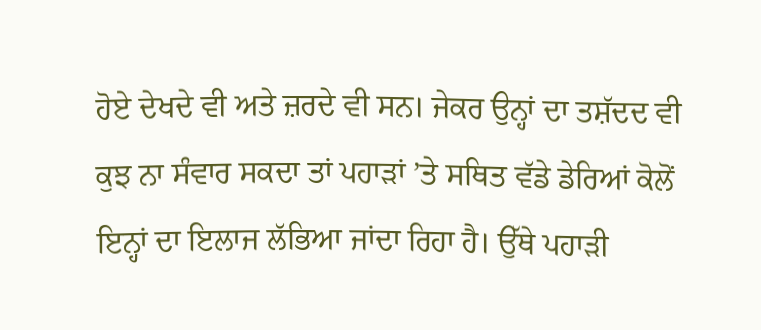ਹੋਏ ਦੇਖਦੇ ਵੀ ਅਤੇ ਜ਼ਰਦੇ ਵੀ ਸਨ। ਜੇਕਰ ਉਨ੍ਹਾਂ ਦਾ ਤਸ਼ੱਦਦ ਵੀ ਕੁਝ ਨਾ ਸੰਵਾਰ ਸਕਦਾ ਤਾਂ ਪਹਾੜਾਂ ’ਤੇ ਸਥਿਤ ਵੱਡੇ ਡੇਰਿਆਂ ਕੋਲੋਂ ਇਨ੍ਹਾਂ ਦਾ ਇਲਾਜ ਲੱਭਿਆ ਜਾਂਦਾ ਰਿਹਾ ਹੈ। ਉੱਥੇ ਪਹਾੜੀ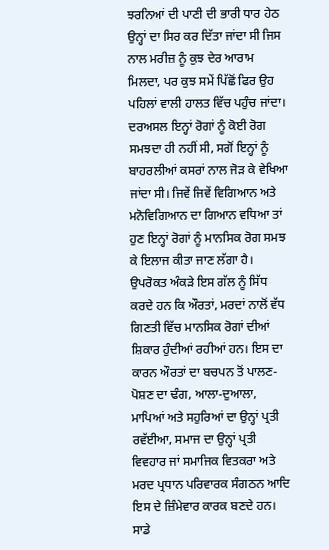ਝਰਨਿਆਂ ਦੀ ਪਾਣੀ ਦੀ ਭਾਰੀ ਧਾਰ ਹੇਠ ਉਨ੍ਹਾਂ ਦਾ ਸਿਰ ਕਰ ਦਿੱਤਾ ਜਾਂਦਾ ਸੀ ਜਿਸ ਨਾਲ ਮਰੀਜ਼ ਨੂੰ ਕੁਝ ਦੇਰ ਆਰਾਮ ਮਿਲਦਾ, ਪਰ ਕੁਝ ਸਮੇਂ ਪਿੱਛੋਂ ਫਿਰ ਉਹ ਪਹਿਲਾਂ ਵਾਲੀ ਹਾਲਤ ਵਿੱਚ ਪਹੁੰਚ ਜਾਂਦਾ। ਦਰਅਸਲ ਇਨ੍ਹਾਂ ਰੋਗਾਂ ਨੂੰ ਕੋਈ ਰੋਗ ਸਮਝਦਾ ਹੀ ਨਹੀਂ ਸੀ, ਸਗੋਂ ਇਨ੍ਹਾਂ ਨੂੰ ਬਾਹਰਲੀਆਂ ਕਸਰਾਂ ਨਾਲ ਜੋੜ ਕੇ ਵੇਖਿਆ ਜਾਂਦਾ ਸੀ। ਜਿਵੇਂ ਜਿਵੇਂ ਵਿਗਿਆਨ ਅਤੇ ਮਨੋਵਿਗਿਆਨ ਦਾ ਗਿਆਨ ਵਧਿਆ ਤਾਂ ਹੁਣ ਇਨ੍ਹਾਂ ਰੋਗਾਂ ਨੂੰ ਮਾਨਸਿਕ ਰੋਗ ਸਮਝ ਕੇ ਇਲਾਜ ਕੀਤਾ ਜਾਣ ਲੱਗਾ ਹੈ।
ਉਪਰੋਕਤ ਅੰਕੜੇ ਇਸ ਗੱਲ ਨੂੰ ਸਿੱਧ ਕਰਦੇ ਹਨ ਕਿ ਔਰਤਾਂ, ਮਰਦਾਂ ਨਾਲੋਂ ਵੱਧ ਗਿਣਤੀ ਵਿੱਚ ਮਾਨਸਿਕ ਰੋਗਾਂ ਦੀਆਂ ਸ਼ਿਕਾਰ ਹੁੰਦੀਆਂ ਰਹੀਆਂ ਹਨ। ਇਸ ਦਾ ਕਾਰਨ ਔਰਤਾਂ ਦਾ ਬਚਪਨ ਤੋਂ ਪਾਲਣ-ਪੋਸ਼ਣ ਦਾ ਢੰਗ, ਆਲਾ-ਦੁਆਲਾ, ਮਾਪਿਆਂ ਅਤੇ ਸਹੁਰਿਆਂ ਦਾ ਉਨ੍ਹਾਂ ਪ੍ਰਤੀ ਰਵੱਈਆ, ਸਮਾਜ ਦਾ ਉਨ੍ਹਾਂ ਪ੍ਰਤੀ ਵਿਵਹਾਰ ਜਾਂ ਸਮਾਜਿਕ ਵਿਤਕਰਾ ਅਤੇ ਮਰਦ ਪ੍ਰਧਾਨ ਪਰਿਵਾਰਕ ਸੰਗਠਨ ਆਦਿ ਇਸ ਦੇ ਜ਼ਿੰਮੇਵਾਰ ਕਾਰਕ ਬਣਦੇ ਹਨ। ਸਾਡੇ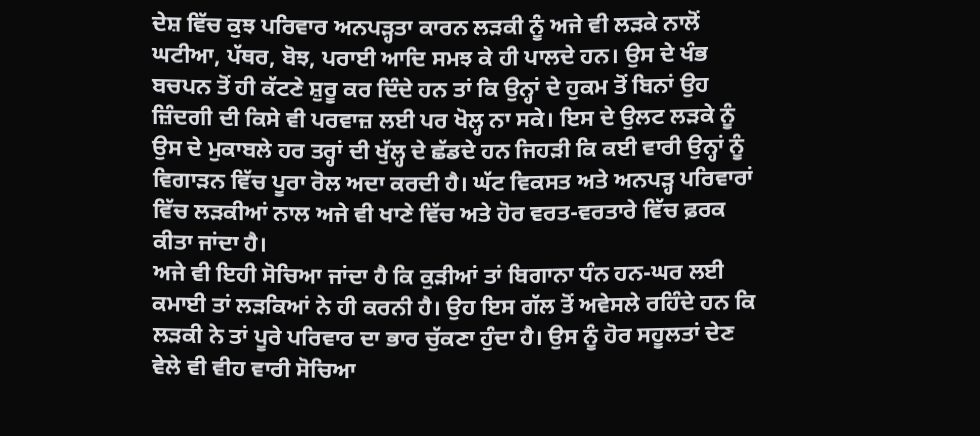ਦੇਸ਼ ਵਿੱਚ ਕੁਝ ਪਰਿਵਾਰ ਅਨਪੜ੍ਹਤਾ ਕਾਰਨ ਲੜਕੀ ਨੂੰ ਅਜੇ ਵੀ ਲੜਕੇ ਨਾਲੋਂ ਘਟੀਆ, ਪੱਥਰ, ਬੋਝ, ਪਰਾਈ ਆਦਿ ਸਮਝ ਕੇ ਹੀ ਪਾਲਦੇ ਹਨ। ਉਸ ਦੇ ਖੰਭ ਬਚਪਨ ਤੋਂ ਹੀ ਕੱਟਣੇ ਸ਼ੁਰੂ ਕਰ ਦਿੰਦੇ ਹਨ ਤਾਂ ਕਿ ਉਨ੍ਹਾਂ ਦੇ ਹੁਕਮ ਤੋਂ ਬਿਨਾਂ ਉਹ ਜ਼ਿੰਦਗੀ ਦੀ ਕਿਸੇ ਵੀ ਪਰਵਾਜ਼ ਲਈ ਪਰ ਖੋਲ੍ਹ ਨਾ ਸਕੇ। ਇਸ ਦੇ ਉਲਟ ਲੜਕੇ ਨੂੰ ਉਸ ਦੇ ਮੁਕਾਬਲੇ ਹਰ ਤਰ੍ਹਾਂ ਦੀ ਖੁੱਲ੍ਹ ਦੇ ਛੱਡਦੇ ਹਨ ਜਿਹੜੀ ਕਿ ਕਈ ਵਾਰੀ ਉਨ੍ਹਾਂ ਨੂੰ ਵਿਗਾੜਨ ਵਿੱਚ ਪੂਰਾ ਰੋਲ ਅਦਾ ਕਰਦੀ ਹੈ। ਘੱਟ ਵਿਕਸਤ ਅਤੇ ਅਨਪੜ੍ਹ ਪਰਿਵਾਰਾਂ ਵਿੱਚ ਲੜਕੀਆਂ ਨਾਲ ਅਜੇ ਵੀ ਖਾਣੇ ਵਿੱਚ ਅਤੇ ਹੋਰ ਵਰਤ-ਵਰਤਾਰੇ ਵਿੱਚ ਫ਼ਰਕ ਕੀਤਾ ਜਾਂਦਾ ਹੈ।
ਅਜੇ ਵੀ ਇਹੀ ਸੋਚਿਆ ਜਾਂਦਾ ਹੈ ਕਿ ਕੁੜੀਆਂ ਤਾਂ ਬਿਗਾਨਾ ਧੰਨ ਹਨ-ਘਰ ਲਈ ਕਮਾਈ ਤਾਂ ਲੜਕਿਆਂ ਨੇ ਹੀ ਕਰਨੀ ਹੈ। ਉਹ ਇਸ ਗੱਲ ਤੋਂ ਅਵੇਸਲੇ ਰਹਿੰਦੇ ਹਨ ਕਿ ਲੜਕੀ ਨੇ ਤਾਂ ਪੂਰੇ ਪਰਿਵਾਰ ਦਾ ਭਾਰ ਚੁੱਕਣਾ ਹੁੰਦਾ ਹੈ। ਉਸ ਨੂੰ ਹੋਰ ਸਹੂਲਤਾਂ ਦੇਣ ਵੇਲੇ ਵੀ ਵੀਹ ਵਾਰੀ ਸੋਚਿਆ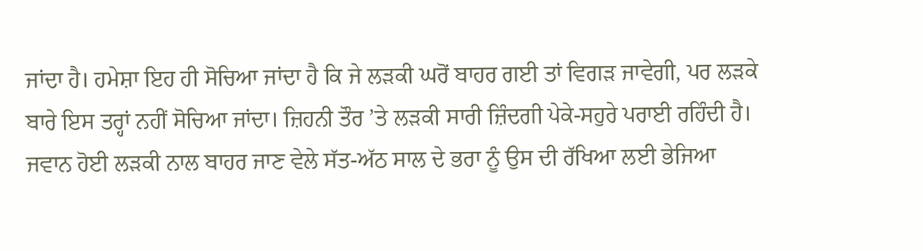ਜਾਂਦਾ ਹੈ। ਹਮੇਸ਼ਾ ਇਹ ਹੀ ਸੋਚਿਆ ਜਾਂਦਾ ਹੈ ਕਿ ਜੇ ਲੜਕੀ ਘਰੋਂ ਬਾਹਰ ਗਈ ਤਾਂ ਵਿਗੜ ਜਾਵੇਗੀ, ਪਰ ਲੜਕੇ ਬਾਰੇ ਇਸ ਤਰ੍ਹਾਂ ਨਹੀਂ ਸੋਚਿਆ ਜਾਂਦਾ। ਜ਼ਿਹਨੀ ਤੌਰ ’ਤੇ ਲੜਕੀ ਸਾਰੀ ਜ਼ਿੰਦਗੀ ਪੇਕੇ-ਸਹੁਰੇ ਪਰਾਈ ਰਹਿੰਦੀ ਹੈ। ਜਵਾਨ ਹੋਈ ਲੜਕੀ ਨਾਲ ਬਾਹਰ ਜਾਣ ਵੇਲੇ ਸੱਤ-ਅੱਠ ਸਾਲ ਦੇ ਭਰਾ ਨੂੰ ਉਸ ਦੀ ਰੱਖਿਆ ਲਈ ਭੇਜਿਆ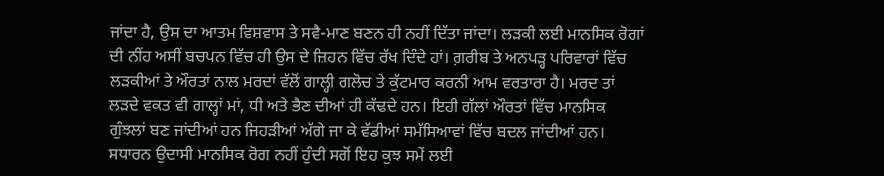ਜਾਂਦਾ ਹੈ, ਉਸ ਦਾ ਆਤਮ ਵਿਸ਼ਵਾਸ ਤੇ ਸਵੈ-ਮਾਣ ਬਣਨ ਹੀ ਨਹੀਂ ਦਿੱਤਾ ਜਾਂਦਾ। ਲੜਕੀ ਲਈ ਮਾਨਸਿਕ ਰੋਗਾਂ ਦੀ ਨੀਂਹ ਅਸੀਂ ਬਚਪਨ ਵਿੱਚ ਹੀ ਉਸ ਦੇ ਜ਼ਿਹਨ ਵਿੱਚ ਰੱਖ ਦਿੰਦੇ ਹਾਂ। ਗ਼ਰੀਬ ਤੇ ਅਨਪੜ੍ਹ ਪਰਿਵਾਰਾਂ ਵਿੱਚ ਲੜਕੀਆਂ ਤੇ ਔਰਤਾਂ ਨਾਲ ਮਰਦਾਂ ਵੱਲੋਂ ਗਾਲ੍ਹੀ ਗਲੋਚ ਤੇ ਕੁੱਟਮਾਰ ਕਰਨੀ ਆਮ ਵਰਤਾਰਾ ਹੈ। ਮਰਦ ਤਾਂ ਲੜਦੇ ਵਕਤ ਵੀ ਗਾਲ੍ਹਾਂ ਮਾਂ, ਧੀ ਅਤੇ ਭੈਣ ਦੀਆਂ ਹੀ ਕੱਢਦੇ ਹਨ। ਇਹੀ ਗੱਲਾਂ ਔਰਤਾਂ ਵਿੱਚ ਮਾਨਸਿਕ ਗੁੰਝਲਾਂ ਬਣ ਜਾਂਦੀਆਂ ਹਨ ਜਿਹੜੀਆਂ ਅੱਗੇ ਜਾ ਕੇ ਵੱਡੀਆਂ ਸਮੱਸਿਆਵਾਂ ਵਿੱਚ ਬਦਲ ਜਾਂਦੀਆਂ ਹਨ।
ਸਧਾਰਨ ਉਦਾਸੀ ਮਾਨਸਿਕ ਰੋਗ ਨਹੀਂ ਹੁੰਦੀ ਸਗੋਂ ਇਹ ਕੁਝ ਸਮੇਂ ਲਈ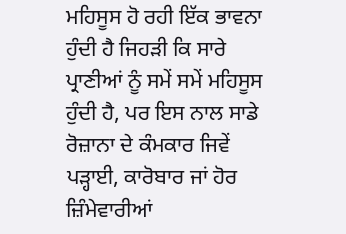ਮਹਿਸੂਸ ਹੋ ਰਹੀ ਇੱਕ ਭਾਵਨਾ ਹੁੰਦੀ ਹੈ ਜਿਹੜੀ ਕਿ ਸਾਰੇ ਪ੍ਰਾਣੀਆਂ ਨੂੰ ਸਮੇਂ ਸਮੇਂ ਮਹਿਸੂਸ ਹੁੰਦੀ ਹੈ, ਪਰ ਇਸ ਨਾਲ ਸਾਡੇ ਰੋਜ਼ਾਨਾ ਦੇ ਕੰਮਕਾਰ ਜਿਵੇਂ ਪੜ੍ਹਾਈ, ਕਾਰੋਬਾਰ ਜਾਂ ਹੋਰ ਜ਼ਿੰਮੇਵਾਰੀਆਂ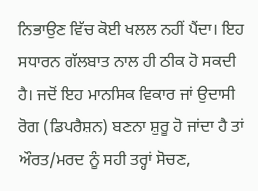ਨਿਭਾਉਣ ਵਿੱਚ ਕੋਈ ਖਲਲ ਨਹੀਂ ਪੈਂਦਾ। ਇਹ ਸਧਾਰਨ ਗੱਲਬਾਤ ਨਾਲ ਹੀ ਠੀਕ ਹੋ ਸਕਦੀ ਹੈ। ਜਦੋਂ ਇਹ ਮਾਨਸਿਕ ਵਿਕਾਰ ਜਾਂ ਉਦਾਸੀ ਰੋਗ (ਡਿਪਰੈਸ਼ਨ) ਬਣਨਾ ਸ਼ੁਰੂ ਹੋ ਜਾਂਦਾ ਹੈ ਤਾਂ ਔਰਤ/ਮਰਦ ਨੂੰ ਸਹੀ ਤਰ੍ਹਾਂ ਸੋਚਣ,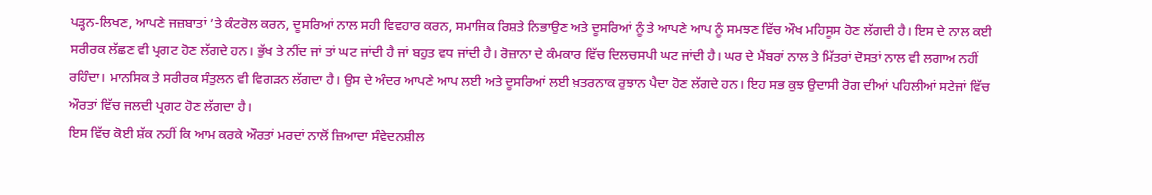ਪੜ੍ਹਨ-ਲਿਖਣ, ਆਪਣੇ ਜਜ਼ਬਾਤਾਂ ’ਤੇ ਕੰਟਰੋਲ ਕਰਨ, ਦੂਸਰਿਆਂ ਨਾਲ ਸਹੀ ਵਿਵਹਾਰ ਕਰਨ, ਸਮਾਜਿਕ ਰਿਸ਼ਤੇ ਨਿਭਾਉਣ ਅਤੇ ਦੂਸਰਿਆਂ ਨੂੰ ਤੇ ਆਪਣੇ ਆਪ ਨੂੰ ਸਮਝਣ ਵਿੱਚ ਔਖ ਮਹਿਸੂਸ ਹੋਣ ਲੱਗਦੀ ਹੈ। ਇਸ ਦੇ ਨਾਲ ਕਈ ਸਰੀਰਕ ਲੱਛਣ ਵੀ ਪ੍ਰਗਟ ਹੋਣ ਲੱਗਦੇ ਹਨ। ਭੁੱਖ ਤੇ ਨੀਂਦ ਜਾਂ ਤਾਂ ਘਟ ਜਾਂਦੀ ਹੈ ਜਾਂ ਬਹੁਤ ਵਧ ਜਾਂਦੀ ਹੈ। ਰੋਜ਼ਾਨਾ ਦੇ ਕੰਮਕਾਰ ਵਿੱਚ ਦਿਲਚਸਪੀ ਘਟ ਜਾਂਦੀ ਹੈ। ਘਰ ਦੇ ਮੈਂਬਰਾਂ ਨਾਲ ਤੇ ਮਿੱਤਰਾਂ ਦੋਸਤਾਂ ਨਾਲ ਵੀ ਲਗਾਅ ਨਹੀਂ ਰਹਿੰਦਾ। ਮਾਨਸਿਕ ਤੇ ਸਰੀਰਕ ਸੰਤੁਲਨ ਵੀ ਵਿਗੜਨ ਲੱਗਦਾ ਹੈ। ਉਸ ਦੇ ਅੰਦਰ ਆਪਣੇ ਆਪ ਲਈ ਅਤੇ ਦੂਸਰਿਆਂ ਲਈ ਖ਼ਤਰਨਾਕ ਰੁਝਾਨ ਪੈਦਾ ਹੋਣ ਲੱਗਦੇ ਹਨ। ਇਹ ਸਭ ਕੁਝ ਉਦਾਸੀ ਰੋਗ ਦੀਆਂ ਪਹਿਲੀਆਂ ਸਟੇਜਾਂ ਵਿੱਚ ਔਰਤਾਂ ਵਿੱਚ ਜਲਦੀ ਪ੍ਰਗਟ ਹੋਣ ਲੱਗਦਾ ਹੈ।
ਇਸ ਵਿੱਚ ਕੋਈ ਸ਼ੱਕ ਨਹੀਂ ਕਿ ਆਮ ਕਰਕੇ ਔਰਤਾਂ ਮਰਦਾਂ ਨਾਲੋਂ ਜ਼ਿਆਦਾ ਸੰਵੇਦਨਸ਼ੀਲ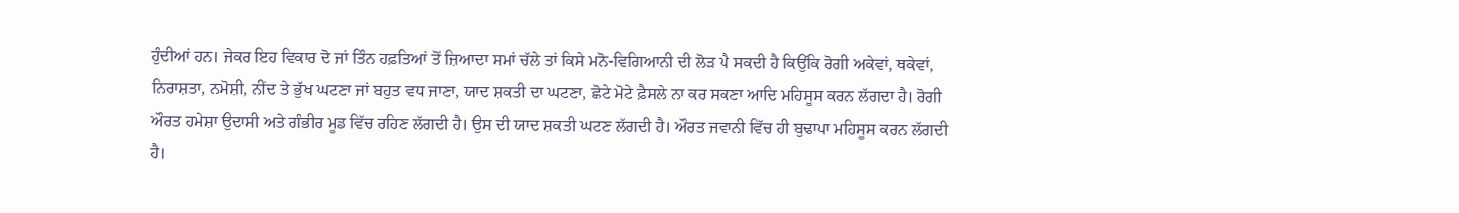ਹੁੰਦੀਆਂ ਹਨ। ਜੇਕਰ ਇਹ ਵਿਕਾਰ ਦੋ ਜਾਂ ਤਿੰਨ ਹਫ਼ਤਿਆਂ ਤੋਂ ਜ਼ਿਆਦਾ ਸਮਾਂ ਚੱਲੇ ਤਾਂ ਕਿਸੇ ਮਨੋ-ਵਿਗਿਆਨੀ ਦੀ ਲੋੜ ਪੈ ਸਕਦੀ ਹੈ ਕਿਉਂਕਿ ਰੋਗੀ ਅਕੇਵਾਂ, ਥਕੇਵਾਂ, ਨਿਰਾਸ਼ਤਾ, ਨਮੋਸ਼ੀ, ਨੀਂਦ ਤੇ ਭੁੱਖ ਘਟਣਾ ਜਾਂ ਬਹੁਤ ਵਧ ਜਾਣਾ, ਯਾਦ ਸ਼ਕਤੀ ਦਾ ਘਟਣਾ, ਛੋਟੇ ਮੋਟੇ ਫ਼ੈਸਲੇ ਨਾ ਕਰ ਸਕਣਾ ਆਦਿ ਮਹਿਸੂਸ ਕਰਨ ਲੱਗਦਾ ਹੈ। ਰੋਗੀ ਔਰਤ ਹਮੇਸ਼ਾ ਉਦਾਸੀ ਅਤੇ ਗੰਭੀਰ ਮੂਡ ਵਿੱਚ ਰਹਿਣ ਲੱਗਦੀ ਹੈ। ਉਸ ਦੀ ਯਾਦ ਸ਼ਕਤੀ ਘਟਣ ਲੱਗਦੀ ਹੈ। ਔਰਤ ਜਵਾਨੀ ਵਿੱਚ ਹੀ ਬੁਢਾਪਾ ਮਹਿਸੂਸ ਕਰਨ ਲੱਗਦੀ ਹੈ।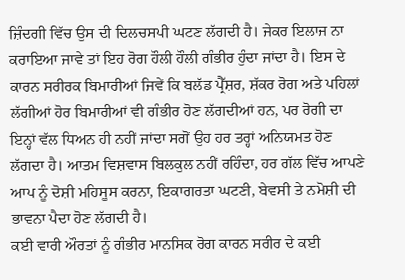ਜ਼ਿੰਦਗੀ ਵਿੱਚ ਉਸ ਦੀ ਦਿਲਚਸਪੀ ਘਟਣ ਲੱਗਦੀ ਹੈ। ਜੇਕਰ ਇਲਾਜ ਨਾ ਕਰਾਇਆ ਜਾਵੇ ਤਾਂ ਇਹ ਰੋਗ ਹੌਲੀ ਹੌਲੀ ਗੰਭੀਰ ਹੁੰਦਾ ਜਾਂਦਾ ਹੈ। ਇਸ ਦੇ ਕਾਰਨ ਸਰੀਰਕ ਬਿਮਾਰੀਆਂ ਜਿਵੇਂ ਕਿ ਬਲੱਡ ਪ੍ਰੈੱਸ਼ਰ, ਸ਼ੱਕਰ ਰੋਗ ਅਤੇ ਪਹਿਲਾਂ ਲੱਗੀਆਂ ਹੋਰ ਬਿਮਾਰੀਆਂ ਵੀ ਗੰਭੀਰ ਹੋਣ ਲੱਗਦੀਆਂ ਹਨ, ਪਰ ਰੋਗੀ ਦਾ ਇਨ੍ਹਾਂ ਵੱਲ ਧਿਅਨ ਹੀ ਨਹੀਂ ਜਾਂਦਾ ਸਗੋਂ ਉਹ ਹਰ ਤਰ੍ਹਾਂ ਅਨਿਯਮਤ ਹੋਣ ਲੱਗਦਾ ਹੈ। ਆਤਮ ਵਿਸ਼ਵਾਸ ਬਿਲਕੁਲ ਨਹੀਂ ਰਹਿੰਦਾ, ਹਰ ਗੱਲ ਵਿੱਚ ਆਪਣੇ ਆਪ ਨੂੰ ਦੋਸ਼ੀ ਮਹਿਸੂਸ ਕਰਨਾ, ਇਕਾਗਰਤਾ ਘਟਣੀ, ਬੇਵਸੀ ਤੇ ਨਮੋਸ਼ੀ ਦੀ ਭਾਵਨਾ ਪੈਦਾ ਹੋਣ ਲੱਗਦੀ ਹੈ।
ਕਈ ਵਾਰੀ ਔਰਤਾਂ ਨੂੰ ਗੰਭੀਰ ਮਾਨਸਿਕ ਰੋਗ ਕਾਰਨ ਸਰੀਰ ਦੇ ਕਈ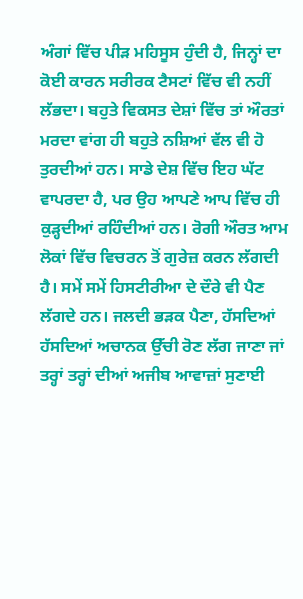ਅੰਗਾਂ ਵਿੱਚ ਪੀੜ ਮਹਿਸੂਸ ਹੁੰਦੀ ਹੈ, ਜਿਨ੍ਹਾਂ ਦਾ ਕੋਈ ਕਾਰਨ ਸਰੀਰਕ ਟੈਸਟਾਂ ਵਿੱਚ ਵੀ ਨਹੀਂ ਲੱਭਦਾ। ਬਹੁਤੇ ਵਿਕਸਤ ਦੇਸ਼ਾਂ ਵਿੱਚ ਤਾਂ ਔਰਤਾਂ ਮਰਦਾ ਵਾਂਗ ਹੀ ਬਹੁਤੇ ਨਸ਼ਿਆਂ ਵੱਲ ਵੀ ਹੋ ਤੁਰਦੀਆਂ ਹਨ। ਸਾਡੇ ਦੇਸ਼ ਵਿੱਚ ਇਹ ਘੱਟ ਵਾਪਰਦਾ ਹੈ, ਪਰ ਉਹ ਆਪਣੇ ਆਪ ਵਿੱਚ ਹੀ ਕੁੜ੍ਹਦੀਆਂ ਰਹਿੰਦੀਆਂ ਹਨ। ਰੋਗੀ ਔਰਤ ਆਮ ਲੋਕਾਂ ਵਿੱਚ ਵਿਚਰਨ ਤੋਂ ਗੁਰੇਜ਼ ਕਰਨ ਲੱਗਦੀ ਹੈ। ਸਮੇਂ ਸਮੇਂ ਹਿਸਟੀਰੀਆ ਦੇ ਦੌਰੇ ਵੀ ਪੈਣ ਲੱਗਦੇ ਹਨ। ਜਲਦੀ ਭੜਕ ਪੈਣਾ, ਹੱਸਦਿਆਂ ਹੱਸਦਿਆਂ ਅਚਾਨਕ ਉੱਚੀ ਰੋਣ ਲੱਗ ਜਾਣਾ ਜਾਂ ਤਰ੍ਹਾਂ ਤਰ੍ਹਾਂ ਦੀਆਂ ਅਜੀਬ ਆਵਾਜ਼ਾਂ ਸੁਣਾਈ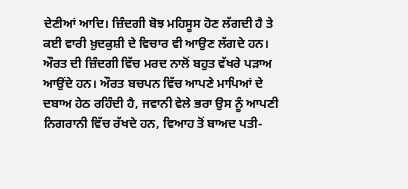ਦੇਣੀਆਂ ਆਦਿ। ਜ਼ਿੰਦਗੀ ਬੋਝ ਮਹਿਸੂਸ ਹੋਣ ਲੱਗਦੀ ਹੈ ਤੇ ਕਈ ਵਾਰੀ ਖ਼ੁਦਕੁਸ਼ੀ ਦੇ ਵਿਚਾਰ ਵੀ ਆਉਣ ਲੱਗਦੇ ਹਨ।
ਔਰਤ ਦੀ ਜ਼ਿੰਦਗੀ ਵਿੱਚ ਮਰਦ ਨਾਲੋਂ ਬਹੁਤ ਵੱਖਰੇ ਪੜਾਅ ਆਉਂਦੇ ਹਨ। ਔਰਤ ਬਚਪਨ ਵਿੱਚ ਆਪਣੇ ਮਾਪਿਆਂ ਦੇ ਦਬਾਅ ਹੇਠ ਰਹਿੰਦੀ ਹੈ, ਜਵਾਨੀ ਵੇਲੇ ਭਰਾ ਉਸ ਨੂੰ ਆਪਣੀ ਨਿਗਰਾਨੀ ਵਿੱਚ ਰੱਖਦੇ ਹਨ, ਵਿਆਹ ਤੋਂ ਬਾਅਦ ਪਤੀ-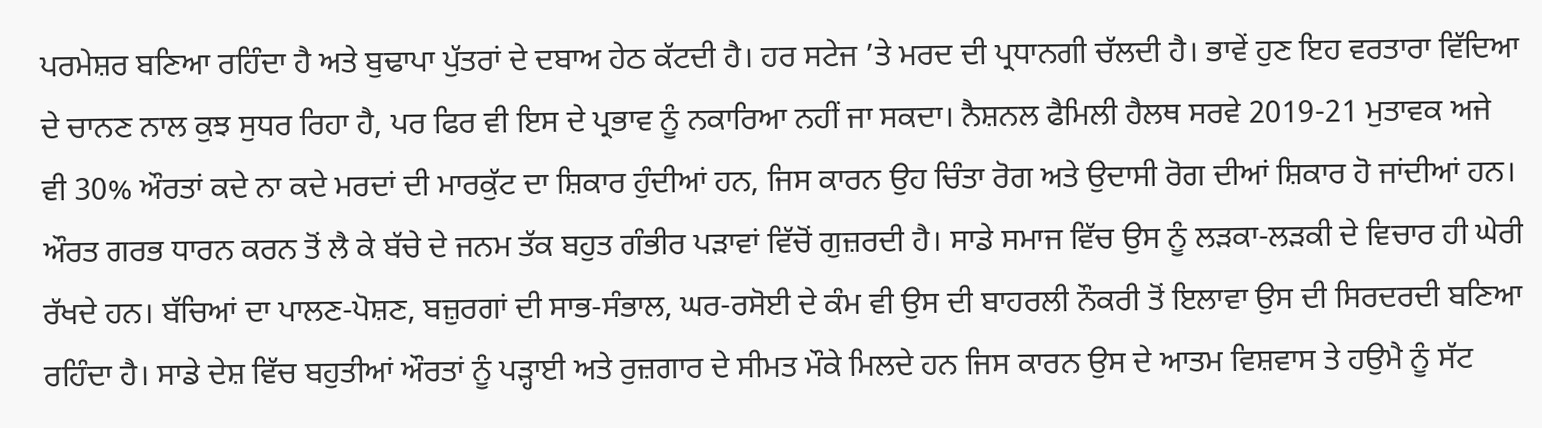ਪਰਮੇਸ਼ਰ ਬਣਿਆ ਰਹਿੰਦਾ ਹੈ ਅਤੇ ਬੁਢਾਪਾ ਪੁੱਤਰਾਂ ਦੇ ਦਬਾਅ ਹੇਠ ਕੱਟਦੀ ਹੈ। ਹਰ ਸਟੇਜ ’ਤੇ ਮਰਦ ਦੀ ਪ੍ਰਧਾਨਗੀ ਚੱਲਦੀ ਹੈ। ਭਾਵੇਂ ਹੁਣ ਇਹ ਵਰਤਾਰਾ ਵਿੱਦਿਆ ਦੇ ਚਾਨਣ ਨਾਲ ਕੁਝ ਸੁਧਰ ਰਿਹਾ ਹੈ, ਪਰ ਫਿਰ ਵੀ ਇਸ ਦੇ ਪ੍ਰਭਾਵ ਨੂੰ ਨਕਾਰਿਆ ਨਹੀਂ ਜਾ ਸਕਦਾ। ਨੈਸ਼ਨਲ ਫੈਮਿਲੀ ਹੈਲਥ ਸਰਵੇ 2019-21 ਮੁਤਾਵਕ ਅਜੇ ਵੀ 30% ਔਰਤਾਂ ਕਦੇ ਨਾ ਕਦੇ ਮਰਦਾਂ ਦੀ ਮਾਰਕੁੱਟ ਦਾ ਸ਼ਿਕਾਰ ਹੁੰਦੀਆਂ ਹਨ, ਜਿਸ ਕਾਰਨ ਉਹ ਚਿੰਤਾ ਰੋਗ ਅਤੇ ਉਦਾਸੀ ਰੋਗ ਦੀਆਂ ਸ਼ਿਕਾਰ ਹੋ ਜਾਂਦੀਆਂ ਹਨ। ਔਰਤ ਗਰਭ ਧਾਰਨ ਕਰਨ ਤੋਂ ਲੈ ਕੇ ਬੱਚੇ ਦੇ ਜਨਮ ਤੱਕ ਬਹੁਤ ਗੰਭੀਰ ਪੜਾਵਾਂ ਵਿੱਚੋਂ ਗੁਜ਼ਰਦੀ ਹੈ। ਸਾਡੇ ਸਮਾਜ ਵਿੱਚ ਉਸ ਨੂੰ ਲੜਕਾ-ਲੜਕੀ ਦੇ ਵਿਚਾਰ ਹੀ ਘੇਰੀ ਰੱਖਦੇ ਹਨ। ਬੱਚਿਆਂ ਦਾ ਪਾਲਣ-ਪੋਸ਼ਣ, ਬਜ਼ੁਰਗਾਂ ਦੀ ਸਾਭ-ਸੰਭਾਲ, ਘਰ-ਰਸੋਈ ਦੇ ਕੰਮ ਵੀ ਉਸ ਦੀ ਬਾਹਰਲੀ ਨੌਕਰੀ ਤੋਂ ਇਲਾਵਾ ਉਸ ਦੀ ਸਿਰਦਰਦੀ ਬਣਿਆ ਰਹਿੰਦਾ ਹੈ। ਸਾਡੇ ਦੇਸ਼ ਵਿੱਚ ਬਹੁਤੀਆਂ ਔਰਤਾਂ ਨੂੰ ਪੜ੍ਹਾਈ ਅਤੇ ਰੁਜ਼ਗਾਰ ਦੇ ਸੀਮਤ ਮੌਕੇ ਮਿਲਦੇ ਹਨ ਜਿਸ ਕਾਰਨ ਉਸ ਦੇ ਆਤਮ ਵਿਸ਼ਵਾਸ ਤੇ ਹਉਮੈ ਨੂੰ ਸੱਟ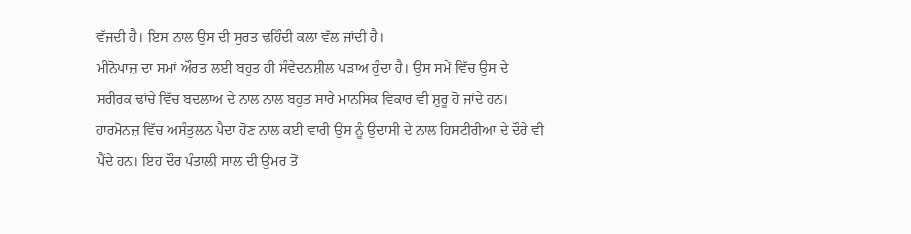ਵੱਜਦੀ ਹੈ। ਇਸ ਨਾਲ ਉਸ ਦੀ ਸੁਰਤ ਢਹਿੰਦੀ ਕਲਾ ਵੱਲ ਜਾਂਦੀ ਹੈ।
ਮੀਨੋਪਾਜ਼ ਦਾ ਸਮਾਂ ਔਰਤ ਲਈ ਬਹੁਤ ਹੀ ਸੰਵੇਦਨਸ਼ੀਲ ਪੜਾਅ ਹੁੰਦਾ ਹੈ। ਉਸ ਸਮੇਂ ਵਿੱਚ ਉਸ ਦੇ ਸਰੀਰਕ ਢਾਂਚੇ ਵਿੱਚ ਬਦਲਾਅ ਦੇ ਨਾਲ ਨਾਲ ਬਹੁਤ ਸਾਰੇ ਮਾਨਸਿਕ ਵਿਕਾਰ ਵੀ ਸ਼ੁਰੂ ਹੋ ਜਾਂਦੇ ਹਨ। ਹਾਰਮੋਨਜ਼ ਵਿੱਚ ਅਸੰਤੁਲਨ ਪੈਦਾ ਹੋਣ ਨਾਲ ਕਈ ਵਾਰੀ ਉਸ ਨੂੰ ਉਦਾਸੀ ਦੇ ਨਾਲ ਹਿਸਟੀਰੀਆ ਦੇ ਦੌਰੇ ਵੀ ਪੈਂਦੇ ਹਨ। ਇਹ ਦੌਰ ਪੰਤਾਲੀ ਸਾਲ ਦੀ ਉਮਰ ਤੋਂ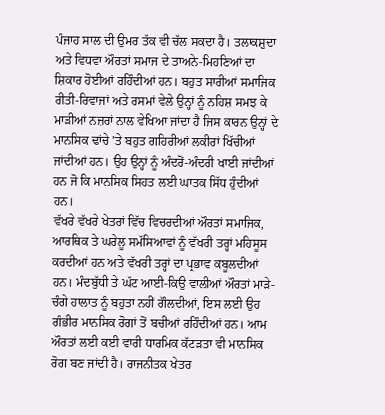ਪੰਜਾਹ ਸਾਲ ਦੀ ਉਮਰ ਤੱਕ ਵੀ ਚੱਲ ਸਕਦਾ ਹੈ। ਤਲਾਕਸ਼ੁਦਾ ਅਤੇ ਵਿਧਵਾ ਔਰਤਾਂ ਸਮਾਜ ਦੇ ਤਾਅਨੇ-ਮਿਹਣਿਆਂ ਦਾ ਸ਼ਿਕਾਰ ਹੋਈਆਂ ਰਹਿੰਦੀਆਂ ਹਨ। ਬਹੁਤ ਸਾਰੀਆਂ ਸਮਾਜਿਕ ਰੀਤੀ-ਰਿਵਾਜਾਂ ਅਤੇ ਰਸਮਾਂ ਵੇਲੇ ਉਨ੍ਹਾਂ ਨੂੰ ਨਹਿਸ਼ ਸਮਝ ਕੇ ਮਾੜੀਆਂ ਨਜ਼ਰਾਂ ਨਾਲ ਵੇਖਿਆ ਜਾਂਦਾ ਹੈ ਜਿਸ ਕਾਰਨ ਉਨ੍ਹਾਂ ਦੇ ਮਾਨਸਿਕ ਢਾਂਚੇ ’ਤੇ ਬਹੁਤ ਗਹਿਰੀਆਂ ਲਕੀਰਾਂ ਖਿੱਚੀਆਂ ਜਾਂਦੀਆਂ ਹਨ। ਉਹ ਉਨ੍ਹਾਂ ਨੂੰ ਅੰਦਰੋਂ-ਅੰਦਰੀ ਖਾਈ ਜਾਂਦੀਆਂ ਹਨ ਜੋ ਕਿ ਮਾਨਸਿਕ ਸਿਹਤ ਲਈ ਘਾਤਕ ਸਿੱਧ ਹੁੰਦੀਆਂ ਹਨ।
ਵੱਖਰੇ ਵੱਖਰੇ ਖੇਤਰਾਂ ਵਿੱਚ ਵਿਚਰਦੀਆਂ ਔਰਤਾਂ ਸਮਾਜਿਕ, ਆਰਥਿਕ ਤੇ ਘਰੇਲੂ ਸਮੱਸਿਆਵਾਂ ਨੂੰ ਵੱਖਰੀ ਤਰ੍ਹਾਂ ਮਹਿਸੂਸ ਕਰਦੀਆਂ ਹਨ ਅਤੇ ਵੱਖਰੀ ਤਰ੍ਹਾਂ ਦਾ ਪ੍ਰਭਾਵ ਕਬੂਲਦੀਆਂ ਹਨ। ਮੰਦਬੁੱਧੀ ਤੇ ਘੱਟ ਆਈ-ਕਿਉ ਵਾਲੀਆਂ ਔਰਤਾਂ ਮਾੜੇ-ਚੰਗੇ ਹਾਲਾਤ ਨੂੰ ਬਹੁਤਾ ਨਹੀਂ ਗੌਲਦੀਆਂ, ਇਸ ਲਈ ਉਹ ਗੰਭੀਰ ਮਾਨਸਿਕ ਰੋਗਾਂ ਤੋਂ ਬਚੀਆਂ ਰਹਿੰਦੀਆਂ ਹਨ। ਆਮ ਔਰਤਾਂ ਲਈ ਕਈ ਵਾਰੀ ਧਾਰਮਿਕ ਕੱਟੜਤਾ ਵੀ ਮਾਨਸਿਕ ਰੋਗ ਬਣ ਜਾਂਦੀ ਹੈ। ਰਾਜਨੀਤਕ ਖੇਤਰ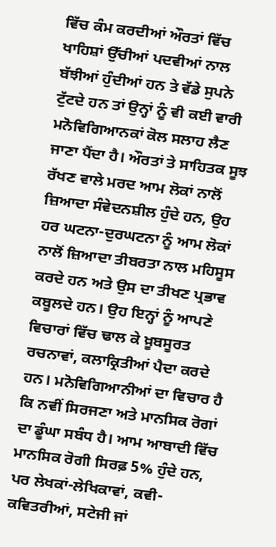ਵਿੱਚ ਕੰਮ ਕਰਦੀਆਂ ਔਰਤਾਂ ਵਿੱਚ ਖਾਹਿਸ਼ਾਂ ਉੱਚੀਆਂ ਪਦਵੀਆਂ ਨਾਲ ਬੱਝੀਆਂ ਹੁੰਦੀਆਂ ਹਨ ਤੇ ਵੱਡੇ ਸੁਪਨੇ ਟੁੱਟਦੇ ਹਨ ਤਾਂ ਉਨ੍ਹਾਂ ਨੂੰ ਵੀ ਕਈ ਵਾਰੀ ਮਨੋਵਿਗਿਆਨਕਾਂ ਕੋਲ ਸਲਾਹ ਲੈਣ ਜਾਣਾ ਪੈਂਦਾ ਹੈ। ਔਰਤਾਂ ਤੇ ਸਾਹਿਤਕ ਸੂਝ ਰੱਖਣ ਵਾਲੇ ਮਰਦ ਆਮ ਲੋਕਾਂ ਨਾਲੋਂ ਜ਼ਿਆਦਾ ਸੰਵੇਦਨਸ਼ੀਲ ਹੁੰਦੇ ਹਨ, ਉਹ ਹਰ ਘਟਨਾ-ਦੁਰਘਟਨਾ ਨੂੰ ਆਮ ਲੋਕਾਂ ਨਾਲੋਂ ਜ਼ਿਆਦਾ ਤੀਬਰਤਾ ਨਾਲ ਮਹਿਸੂਸ ਕਰਦੇ ਹਨ ਅਤੇ ਉਸ ਦਾ ਤੀਖਣ ਪ੍ਰਭਾਵ ਕਬੂਲਦੇ ਹਨ। ਉਹ ਇਨ੍ਹਾਂ ਨੂੰ ਆਪਣੇ ਵਿਚਾਰਾਂ ਵਿੱਚ ਢਾਲ ਕੇ ਖ਼ੂਬਸੂਰਤ ਰਚਨਾਵਾਂ, ਕਲਾਕ੍ਰਿਤੀਆਂ ਪੈਦਾ ਕਰਦੇ ਹਨ। ਮਨੋਵਿਗਿਆਨੀਆਂ ਦਾ ਵਿਚਾਰ ਹੈ ਕਿ ਨਵੀਂ ਸਿਰਜਣਾ ਅਤੇ ਮਾਨਸਿਕ ਰੋਗਾਂ ਦਾ ਡੂੰਘਾ ਸਬੰਧ ਹੈ। ਆਮ ਆਬਾਦੀ ਵਿੱਚ ਮਾਨਸਿਕ ਰੋਗੀ ਸਿਰਫ਼ 5% ਹੁੰਦੇ ਹਨ, ਪਰ ਲੇਖਕਾਂ-ਲੇਖਿਕਾਵਾਂ, ਕਵੀ-ਕਵਿਤਰੀਆਂ, ਸਟੇਜੀ ਜਾਂ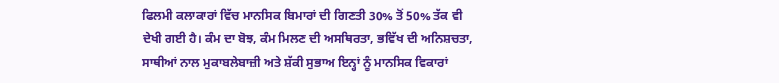ਫਿਲਮੀ ਕਲਾਕਾਰਾਂ ਵਿੱਚ ਮਾਨਸਿਕ ਬਿਮਾਰਾਂ ਦੀ ਗਿਣਤੀ 30% ਤੋਂ 50% ਤੱਕ ਵੀ ਦੇਖੀ ਗਈ ਹੈ। ਕੰਮ ਦਾ ਬੋਝ, ਕੰਮ ਮਿਲਣ ਦੀ ਅਸਥਿਰਤਾ, ਭਵਿੱਖ ਦੀ ਅਨਿਸ਼ਚਤਾ, ਸਾਥੀਆਂ ਨਾਲ ਮੁਕਾਬਲੇਬਾਜ਼ੀ ਅਤੇ ਸ਼ੱਕੀ ਸੁਭਾਅ ਇਨ੍ਹਾਂ ਨੂੰ ਮਾਨਸਿਕ ਵਿਕਾਰਾਂ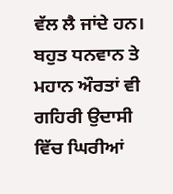ਵੱਲ ਲੈ ਜਾਂਦੇ ਹਨ। ਬਹੁਤ ਧਨਵਾਨ ਤੇ ਮਹਾਨ ਔਰਤਾਂ ਵੀ ਗਹਿਰੀ ਉਦਾਸੀ ਵਿੱਚ ਘਿਰੀਆਂ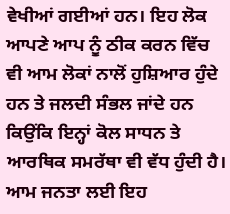ਵੇਖੀਆਂ ਗਈਆਂ ਹਨ। ਇਹ ਲੋਕ ਆਪਣੇ ਆਪ ਨੂੰ ਠੀਕ ਕਰਨ ਵਿੱਚ ਵੀ ਆਮ ਲੋਕਾਂ ਨਾਲੋਂ ਹੁਸ਼ਿਆਰ ਹੁੰਦੇ ਹਨ ਤੇ ਜਲਦੀ ਸੰਭਲ ਜਾਂਦੇ ਹਨ ਕਿਉਂਕਿ ਇਨ੍ਹਾਂ ਕੋਲ ਸਾਧਨ ਤੇ ਆਰਥਿਕ ਸਮਰੱਥਾ ਵੀ ਵੱਧ ਹੁੰਦੀ ਹੈ। ਆਮ ਜਨਤਾ ਲਈ ਇਹ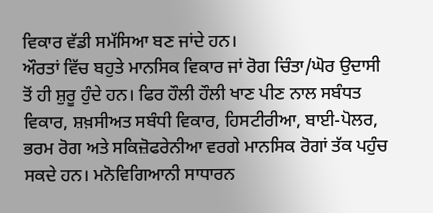ਵਿਕਾਰ ਵੱਡੀ ਸਮੱਸਿਆ ਬਣ ਜਾਂਦੇ ਹਨ।
ਔਰਤਾਂ ਵਿੱਚ ਬਹੁਤੇ ਮਾਨਸਿਕ ਵਿਕਾਰ ਜਾਂ ਰੋਗ ਚਿੰਤਾ/ਘੋਰ ਉਦਾਸੀ ਤੋਂ ਹੀ ਸ਼ੁਰੂ ਹੁੰਦੇ ਹਨ। ਫਿਰ ਹੌਲੀ ਹੌਲੀ ਖਾਣ ਪੀਣ ਨਾਲ ਸਬੰਧਤ ਵਿਕਾਰ, ਸ਼ਖ਼ਸੀਅਤ ਸਬੰਧੀ ਵਿਕਾਰ, ਹਿਸਟੀਰੀਆ, ਬਾਈ-ਪੋਲਰ, ਭਰਮ ਰੋਗ ਅਤੇ ਸਕਿਜ਼ੋਫਰੇਨੀਆ ਵਰਗੇ ਮਾਨਸਿਕ ਰੋਗਾਂ ਤੱਕ ਪਹੁੰਚ ਸਕਦੇ ਹਨ। ਮਨੋਵਿਗਿਆਨੀ ਸਾਧਾਰਨ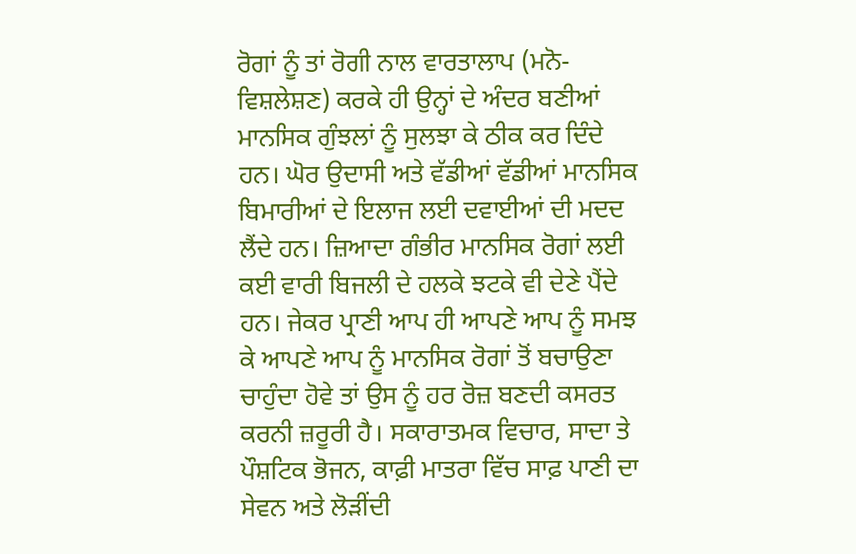ਰੋਗਾਂ ਨੂੰ ਤਾਂ ਰੋਗੀ ਨਾਲ ਵਾਰਤਾਲਾਪ (ਮਨੋ-ਵਿਸ਼ਲੇਸ਼ਣ) ਕਰਕੇ ਹੀ ਉਨ੍ਹਾਂ ਦੇ ਅੰਦਰ ਬਣੀਆਂ ਮਾਨਸਿਕ ਗੁੰਝਲਾਂ ਨੂੰ ਸੁਲਝਾ ਕੇ ਠੀਕ ਕਰ ਦਿੰਦੇ ਹਨ। ਘੋਰ ਉਦਾਸੀ ਅਤੇ ਵੱਡੀਆਂ ਵੱਡੀਆਂ ਮਾਨਸਿਕ ਬਿਮਾਰੀਆਂ ਦੇ ਇਲਾਜ ਲਈ ਦਵਾਈਆਂ ਦੀ ਮਦਦ ਲੈਂਦੇ ਹਨ। ਜ਼ਿਆਦਾ ਗੰਭੀਰ ਮਾਨਸਿਕ ਰੋਗਾਂ ਲਈ ਕਈ ਵਾਰੀ ਬਿਜਲੀ ਦੇ ਹਲਕੇ ਝਟਕੇ ਵੀ ਦੇਣੇ ਪੈਂਦੇ ਹਨ। ਜੇਕਰ ਪ੍ਰਾਣੀ ਆਪ ਹੀ ਆਪਣੇ ਆਪ ਨੂੰ ਸਮਝ ਕੇ ਆਪਣੇ ਆਪ ਨੂੰ ਮਾਨਸਿਕ ਰੋਗਾਂ ਤੋਂ ਬਚਾਉਣਾ ਚਾਹੁੰਦਾ ਹੋਵੇ ਤਾਂ ਉਸ ਨੂੰ ਹਰ ਰੋਜ਼ ਬਣਦੀ ਕਸਰਤ ਕਰਨੀ ਜ਼ਰੂਰੀ ਹੈ। ਸਕਾਰਾਤਮਕ ਵਿਚਾਰ, ਸਾਦਾ ਤੇ ਪੌਸ਼ਟਿਕ ਭੋਜਨ, ਕਾਫ਼ੀ ਮਾਤਰਾ ਵਿੱਚ ਸਾਫ਼ ਪਾਣੀ ਦਾ ਸੇਵਨ ਅਤੇ ਲੋੜੀਂਦੀ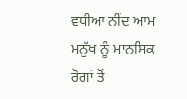ਵਧੀਆ ਨੀਂਦ ਆਮ ਮਨੁੱਖ ਨੂੰ ਮਾਨਸਿਕ ਰੋਗਾਂ ਤੋਂ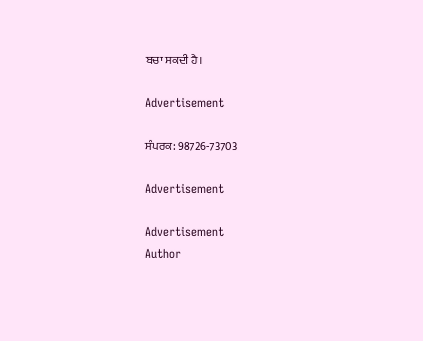ਬਚਾ ਸਕਦੀ ਹੈ।

Advertisement

ਸੰਪਰਕ: 98726-73703

Advertisement

Advertisement
Author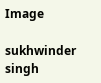Image

sukhwinder singh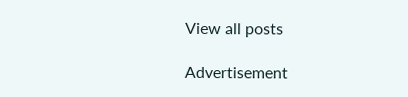View all posts

Advertisement